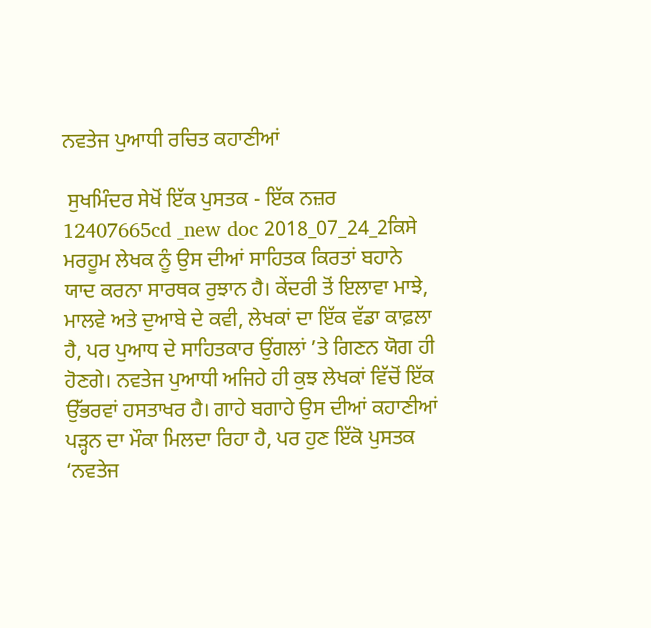ਨਵਤੇਜ ਪੁਆਧੀ ਰਚਿਤ ਕਹਾਣੀਆਂ

 ਸੁਖਮਿੰਦਰ ਸੇਖੋਂ ਇੱਕ ਪੁਸਤਕ - ਇੱਕ ਨਜ਼ਰ 12407665cd _new doc 2018_07_24_2ਕਿਸੇ ਮਰਹੂਮ ਲੇਖਕ ਨੂੰ ਉਸ ਦੀਆਂ ਸਾਹਿਤਕ ਕਿਰਤਾਂ ਬਹਾਨੇ ਯਾਦ ਕਰਨਾ ਸਾਰਥਕ ਰੁਝਾਨ ਹੈ। ਕੇਂਦਰੀ ਤੋਂ ਇਲਾਵਾ ਮਾਝੇ, ਮਾਲਵੇ ਅਤੇ ਦੁਆਬੇ ਦੇ ਕਵੀ, ਲੇਖਕਾਂ ਦਾ ਇੱਕ ਵੱਡਾ ਕਾਫ਼ਲਾ ਹੈ, ਪਰ ਪੁਆਧ ਦੇ ਸਾਹਿਤਕਾਰ ਉਂਗਲਾਂ ’ਤੇ ਗਿਣਨ ਯੋਗ ਹੀ ਹੋਣਗੇ। ਨਵਤੇਜ ਪੁਆਧੀ ਅਜਿਹੇ ਹੀ ਕੁਝ ਲੇਖਕਾਂ ਵਿੱਚੋਂ ਇੱਕ ਉੱਭਰਵਾਂ ਹਸਤਾਖਰ ਹੈ। ਗਾਹੇ ਬਗਾਹੇ ਉਸ ਦੀਆਂ ਕਹਾਣੀਆਂ ਪੜ੍ਹਨ ਦਾ ਮੌਕਾ ਮਿਲਦਾ ਰਿਹਾ ਹੈ, ਪਰ ਹੁਣ ਇੱਕੋ ਪੁਸਤਕ ‘ਨਵਤੇਜ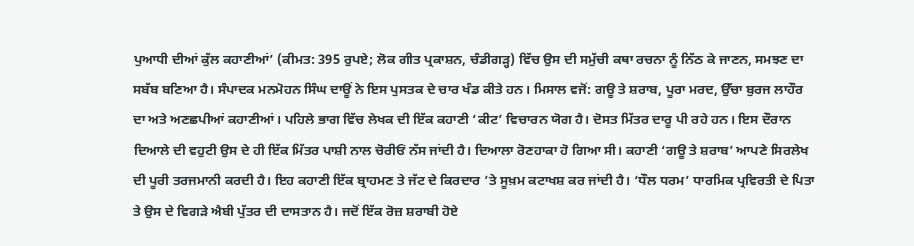ਪੁਆਧੀ ਦੀਆਂ ਕੁੱਲ ਕਹਾਣੀਆਂ’ (ਕੀਮਤ: 395 ਰੁਪਏ; ਲੋਕ ਗੀਤ ਪ੍ਰਕਾਸ਼ਨ, ਚੰਡੀਗੜ੍ਹ) ਵਿੱਚ ਉਸ ਦੀ ਸਮੁੱਚੀ ਕਥਾ ਰਚਨਾ ਨੂੰ ਨਿੱਠ ਕੇ ਜਾਣਨ, ਸਮਝਣ ਦਾ ਸਬੱਬ ਬਣਿਆ ਹੈ। ਸੰਪਾਦਕ ਮਨਮੋਹਨ ਸਿੰਘ ਦਾਊਂ ਨੇ ਇਸ ਪੁਸਤਕ ਦੇ ਚਾਰ ਖੰਡ ਕੀਤੇ ਹਨ। ਮਿਸਾਲ ਵਜੋਂ: ਗਊ ਤੇ ਸ਼ਰਾਬ, ਪੂਰਾ ਮਰਦ, ਉੱਚਾ ਬੁਰਜ ਲਾਹੌਰ ਦਾ ਅਤੇ ਅਣਛਪੀਆਂ ਕਹਾਣੀਆਂ। ਪਹਿਲੇ ਭਾਗ ਵਿੱਚ ਲੇਖਕ ਦੀ ਇੱਕ ਕਹਾਣੀ ‘ਕੀਟ’ ਵਿਚਾਰਨ ਯੋਗ ਹੈ। ਦੋਸਤ ਮਿੱਤਰ ਦਾਰੂ ਪੀ ਰਹੇ ਹਨ। ਇਸ ਦੌਰਾਨ ਦਿਆਲੇ ਦੀ ਵਹੁਟੀ ਉਸ ਦੇ ਹੀ ਇੱਕ ਮਿੱਤਰ ਪਾਸ਼ੀ ਨਾਲ ਚੋਰੀਓਂ ਨੱਸ ਜਾਂਦੀ ਹੈ। ਦਿਆਲਾ ਰੋਣਹਾਕਾ ਹੋ ਗਿਆ ਸੀ। ਕਹਾਣੀ ‘ਗਊ ਤੇ ਸ਼ਰਾਬ’ ਆਪਣੇ ਸਿਰਲੇਖ ਦੀ ਪੂਰੀ ਤਰਜਮਾਨੀ ਕਰਦੀ ਹੈ। ਇਹ ਕਹਾਣੀ ਇੱਕ ਬ੍ਰਾਹਮਣ ਤੇ ਜੱਟ ਦੇ ਕਿਰਦਾਰ ’ਤੇ ਸੂਖ਼ਮ ਕਟਾਖਸ਼ ਕਰ ਜਾਂਦੀ ਹੈ। ‘ਧੌਲ ਧਰਮ’ ਧਾਰਮਿਕ ਪ੍ਰਵਿਰਤੀ ਦੇ ਪਿਤਾ ਤੇ ਉਸ ਦੇ ਵਿਗੜੇ ਐਬੀ ਪੁੱਤਰ ਦੀ ਦਾਸਤਾਨ ਹੈ। ਜਦੋਂ ਇੱਕ ਰੋਜ਼ ਸ਼ਰਾਬੀ ਹੋਏ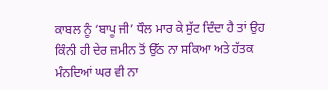ਕਾਬਲ ਨੂੰ ‘ਬਾਪੂ ਜੀ’ ਧੌਲ ਮਾਰ ਕੇ ਸੁੱਟ ਦਿੰਦਾ ਹੈ ਤਾਂ ਉਹ ਕਿੰਨੀ ਹੀ ਦੇਰ ਜ਼ਮੀਨ ਤੋਂ ਉੱਠ ਨਾ ਸਕਿਆ ਅਤੇ ਹੱਤਕ ਮੰਨਦਿਆਂ ਘਰ ਵੀ ਨਾ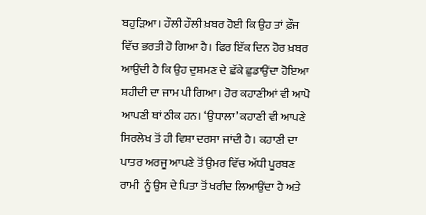ਬਹੁੜਿਆ। ਹੌਲੀ ਹੌਲੀ ਖ਼ਬਰ ਹੋਈ ਕਿ ਉਹ ਤਾਂ ਫ਼ੌਜ ਵਿੱਚ ਭਰਤੀ ਹੋ ਗਿਆ ਹੈ। ਫਿਰ ਇੱਕ ਦਿਨ ਹੋਰ ਖ਼ਬਰ ਆਉਂਦੀ ਹੈ ਕਿ ਉਹ ਦੁਸ਼ਮਣ ਦੇ ਛੱਕੇ ਛੁਡਾਉਂਦਾ ਹੋਇਆ ਸ਼ਹੀਦੀ ਦਾ ਜਾਮ ਪੀ ਗਿਆ। ਹੋਰ ਕਹਾਣੀਆਂ ਵੀ ਆਪੋ ਆਪਣੀ ਥਾਂ ਠੀਕ ਹਨ। ‘ਉਧਾਲਾ’ ਕਹਾਣੀ ਵੀ ਆਪਣੇ ਸਿਰਲੇਖ ਤੋਂ ਹੀ ਵਿਸ਼ਾ ਦਰਸਾ ਜਾਂਦੀ ਹੈ। ਕਹਾਣੀ ਦਾ ਪਾਤਰ ਅਰਜੂ ਆਪਣੇ ਤੋਂ ਉਮਰ ਵਿੱਚ ਅੱਧੀ ਪੂਰਬਣ ਰਾਮੀ  ਨੂੰ ਉਸ ਦੇ ਪਿਤਾ ਤੋਂ ਖਰੀਦ ਲਿਆਉਂਦਾ ਹੈ ਅਤੇ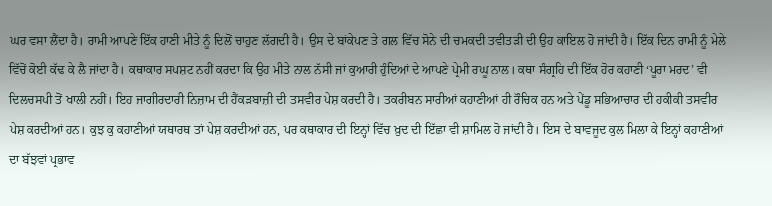ਘਰ ਵਸਾ ਲੈਂਦਾ ਹੈ। ਰਾਮੀ ਆਪਣੇ ਇੱਕ ਹਾਣੀ ਮੀਤੇ ਨੂੰ ਦਿਲੋਂ ਚਾਹੁਣ ਲੱਗਦੀ ਹੈ। ਉਸ ਦੇ ਬਾਂਕੇਪਣ ਤੇ ਗਲ ਵਿੱਚ ਸੋਨੇ ਦੀ ਚਮਕਦੀ ਤਵੀਤੜੀ ਦੀ ਉਹ ਕਾਇਲ ਹੋ ਜਾਂਦੀ ਹੈ। ਇੱਕ ਦਿਨ ਰਾਮੀ ਨੂੰ ਮੇਲੇ ਵਿੱਚੋਂ ਕੋਈ ਕੱਢ ਕੇ ਲੈ ਜਾਂਦਾ ਹੈ। ਕਥਾਕਾਰ ਸਪਸ਼ਟ ਨਹੀਂ ਕਰਦਾ ਕਿ ਉਹ ਮੀਤੇ ਨਾਲ ਨੱਸੀ ਜਾਂ ਕੁਆਰੀ ਹੁੰਦਿਆਂ ਦੇ ਆਪਣੇ ਪ੍ਰੇਮੀ ਰਘੂ ਨਾਲ। ਕਥਾ ਸੰਗ੍ਰਹਿ ਦੀ ਇੱਕ ਹੋਰ ਕਹਾਣੀ ‘ਪੂਰਾ ਮਰਦ’ ਵੀ ਦਿਲਚਸਪੀ ਤੋਂ ਖਾਲੀ ਨਹੀਂ। ਇਹ ਜਾਗੀਰਦਾਰੀ ਨਿਜ਼ਾਮ ਦੀ ਹੈਂਕੜਬਾਜ਼ੀ ਦੀ ਤਸਵੀਰ ਪੇਸ਼ ਕਰਦੀ ਹੈ। ਤਕਰੀਬਨ ਸਾਰੀਆਂ ਕਹਾਣੀਆਂ ਹੀ ਰੌਚਿਕ ਹਨ ਅਤੇ ਪੇਂਡੂ ਸਭਿਆਚਾਰ ਦੀ ਹਕੀਕੀ ਤਸਵੀਰ ਪੇਸ਼ ਕਰਦੀਆਂ ਹਨ। ਕੁਝ ਕੁ ਕਹਾਣੀਆਂ ਯਥਾਰਥ ਤਾਂ ਪੇਸ਼ ਕਰਦੀਆਂ ਹਨ, ਪਰ ਕਥਾਕਾਰ ਦੀ ਇਨ੍ਹਾਂ ਵਿੱਚ ਖ਼ੁਦ ਦੀ ਇੱਛਾ ਵੀ ਸ਼ਾਮਿਲ ਹੋ ਜਾਂਦੀ ਹੈ। ਇਸ ਦੇ ਬਾਵਜੂਦ ਕੁਲ ਮਿਲਾ ਕੇ ਇਨ੍ਹਾਂ ਕਹਾਣੀਆਂ ਦਾ ਬੱਝਵਾਂ ਪ੍ਰਭਾਵ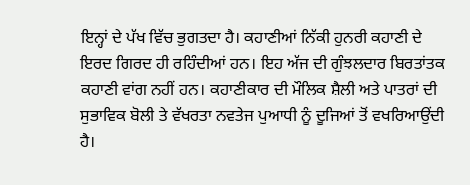ਇਨ੍ਹਾਂ ਦੇ ਪੱਖ ਵਿੱਚ ਭੁਗਤਦਾ ਹੈ। ਕਹਾਣੀਆਂ ਨਿੱਕੀ ਹੁਨਰੀ ਕਹਾਣੀ ਦੇ ਇਰਦ ਗਿਰਦ ਹੀ ਰਹਿੰਦੀਆਂ ਹਨ। ਇਹ ਅੱਜ ਦੀ ਗੁੰਝਲਦਾਰ ਬਿਰਤਾਂਤਕ ਕਹਾਣੀ ਵਾਂਗ ਨਹੀਂ ਹਨ। ਕਹਾਣੀਕਾਰ ਦੀ ਮੌਲਿਕ ਸ਼ੈਲੀ ਅਤੇ ਪਾਤਰਾਂ ਦੀ ਸੁਭਾਵਿਕ ਬੋਲੀ ਤੇ ਵੱਖਰਤਾ ਨਵਤੇਜ ਪੁਆਧੀ ਨੂੰ ਦੂਜਿਆਂ ਤੋਂ ਵਖਰਿਆਉਂਦੀ ਹੈ।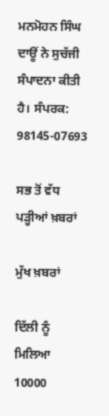ਮਨਮੋਹਨ ਸਿੰਘ ਦਾਊਂ ਨੇ ਸੁਚੱਜੀ ਸੰਪਾਦਨਾ ਕੀਤੀ ਹੈ। ਸੰਪਰਕ: 98145-07693

ਸਭ ਤੋਂ ਵੱਧ ਪੜ੍ਹੀਆਂ ਖ਼ਬਰਾਂ

ਮੁੱਖ ਖ਼ਬਰਾਂ

ਦਿੱਲੀ ਨੂੰ ਮਿਲਿਆ 10000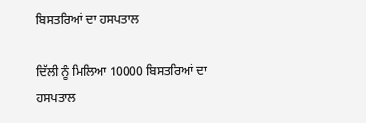ਬਿਸਤਰਿਆਂ ਦਾ ਹਸਪਤਾਲ

ਦਿੱਲੀ ਨੂੰ ਮਿਲਿਆ 10000 ਬਿਸਤਰਿਆਂ ਦਾ ਹਸਪਤਾਲ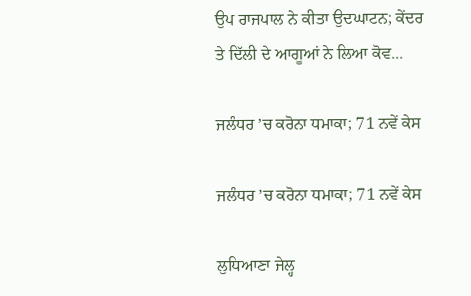ਉਪ ਰਾਜਪਾਲ ਨੇ ਕੀਤਾ ਉਦਘਾਟਨ; ਕੇਂਦਰ ਤੇ ਦਿੱਲੀ ਦੇ ਆਗੂਆਂ ਨੇ ਲਿਆ ਕੋਵ...

ਜਲੰਧਰ ’ਚ ਕਰੋਨਾ ਧਮਾਕਾ; 71 ਨਵੇਂ ਕੇਸ

ਜਲੰਧਰ ’ਚ ਕਰੋਨਾ ਧਮਾਕਾ; 71 ਨਵੇਂ ਕੇਸ

ਲੁਧਿਆਣਾ ਜੇਲ੍ਹ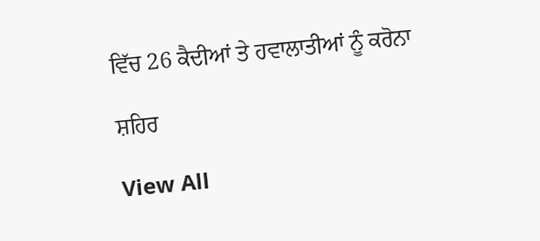ਵਿੱਚ 26 ਕੈਦੀਆਂ ਤੇ ਹਵਾਲਾਤੀਆਂ ਨੂੰ ਕਰੋਨਾ

ਸ਼ਹਿਰ

View All